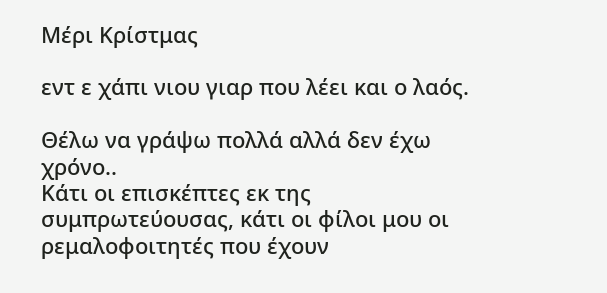Μέρι Κρίστμας

εντ ε χάπι νιου γιαρ που λέει και ο λαός.

Θέλω να γράψω πολλά αλλά δεν έχω χρόνο..
Κάτι οι επισκέπτες εκ της συμπρωτεύουσας, κάτι οι φίλοι μου οι ρεμαλοφοιτητές που έχουν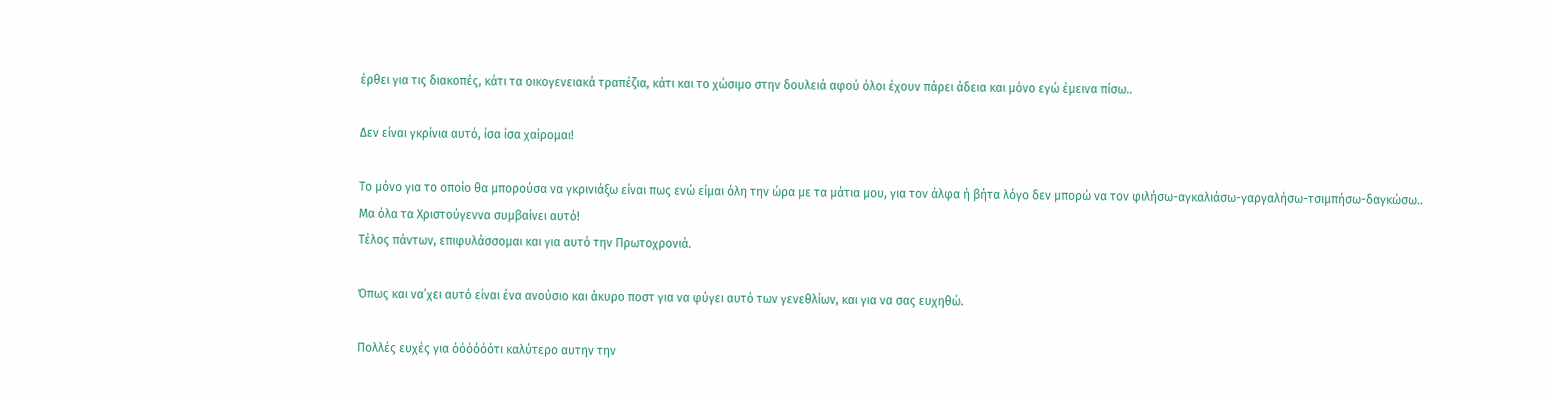έρθει για τις διακοπές, κάτι τα οικογενειακά τραπέζια, κάτι και το χώσιμο στην δουλειά αφού όλοι έχουν πάρει άδεια και μόνο εγώ έμεινα πίσω..

Δεν είναι γκρίνια αυτό, ίσα ίσα χαίρομαι!

Το μόνο για το οποίο θα μπορούσα να γκρινιάξω είναι πως ενώ είμαι όλη την ώρα με τα μάτια μου, για τον άλφα ή βήτα λόγο δεν μπορώ να τον φιλήσω-αγκαλιάσω-γαργαλήσω-τσιμπήσω-δαγκώσω..
Μα όλα τα Χριστούγεννα συμβαίνει αυτό!
Τέλος πάντων, επιφυλάσσομαι και για αυτό την Πρωτοχρονιά.

Όπως και να’χει αυτό είναι ένα ανούσιο και άκυρο ποστ για να φύγει αυτό των γενεθλίων, και για να σας ευχηθώ.

Πολλές ευχές για όόόόόότι καλύτερο αυτην την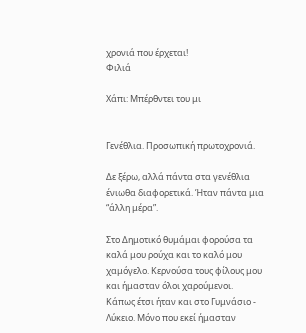χρονιά που έρχεται!
Φιλιά

Χάπι: Μπέρθντει του μι


Γενέθλια. Προσωπική πρωτοχρονιά.

Δε ξέρω, αλλά πάντα στα γενέθλια ένιωθα διαφορετικά. Ήταν πάντα μια “άλλη μέρα”.

Στο Δημοτικό θυμάμαι φορούσα τα καλά μου ρούχα και το καλό μου χαμόγελο. Κερνούσα τους φίλους μου και ήμασταν όλοι χαρούμενοι.
Κάπως έτσι ήταν και στο Γυμνάσιο - Λύκειο. Μόνο που εκεί ήμασταν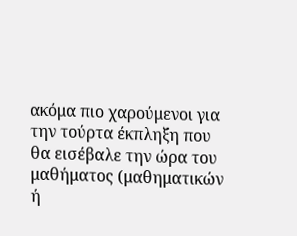ακόμα πιο χαρούμενοι για την τούρτα έκπληξη που θα εισέβαλε την ώρα του μαθήματος (μαθηματικών ή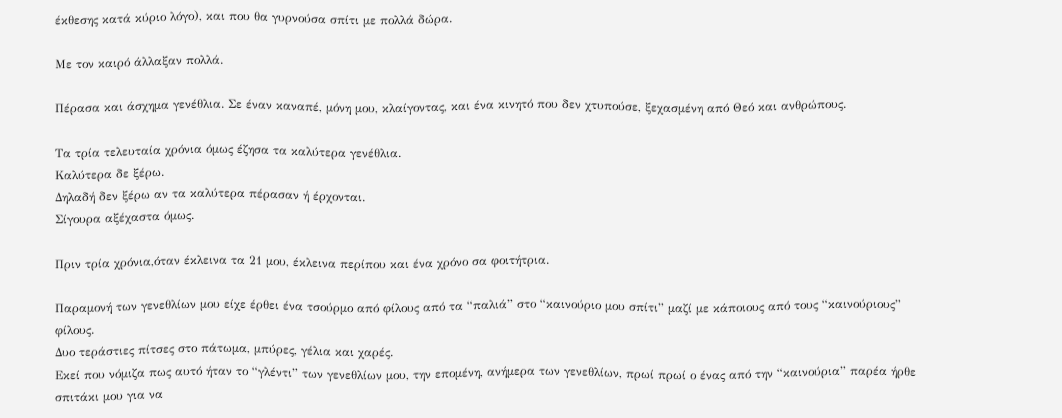έκθεσης κατά κύριο λόγο), και που θα γυρνούσα σπίτι με πολλά δώρα.

Με τον καιρό άλλαξαν πολλά.

Πέρασα και άσχημα γενέθλια. Σε έναν καναπέ, μόνη μου, κλαίγοντας, και ένα κινητό που δεν χτυπούσε, ξεχασμένη από Θεό και ανθρώπους.

Τα τρία τελευταία χρόνια όμως έζησα τα καλύτερα γενέθλια.
Καλύτερα δε ξέρω.
Δηλαδή δεν ξέρω αν τα καλύτερα πέρασαν ή έρχονται.
Σίγουρα αξέχαστα όμως.

Πριν τρία χρόνια,όταν έκλεινα τα 21 μου, έκλεινα περίπου και ένα χρόνο σα φοιτήτρια.

Παραμονή των γενεθλίων μου είχε έρθει ένα τσούρμο από φίλους από τα “παλιά” στο “καινούριο μου σπίτι” μαζί με κάποιους από τους “καινούριους” φίλους.
Δυο τεράστιες πίτσες στο πάτωμα, μπύρες, γέλια και χαρές.
Εκεί που νόμιζα πως αυτό ήταν το “γλέντι” των γενεθλίων μου, την επομένη, ανήμερα των γενεθλίων, πρωί πρωί ο ένας από την “καινούρια” παρέα ήρθε σπιτάκι μου για να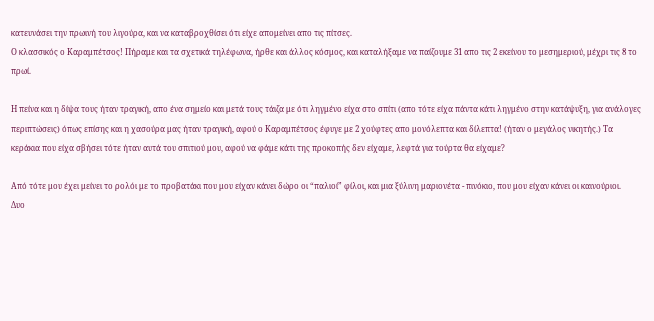κατευνάσει την πρωινή του λιγούρα, και να καταβροχθίσει ότι είχε απομείνει απο τις πίτσες.
Ο κλασσικός ο Καραμπέτσος! Πήραμε και τα σχετικά τηλέφωνα, ήρθε και άλλος κόσμος, και καταλήξαμε να παίζουμε 31 απο τις 2 εκείνου το μεσημεριού, μέχρι τις 8 το πρωί.

Η πείνα και η δίψα τους ήταν τραγική, απο ένα σημείο και μετά τους τάιζα με ότι ληγμένο είχα στο σπίτι (απο τότε είχα πάντα κάτι ληγμένο στην κατάψυξη, για ανάλογες περιπτώσεις) όπως επίσης και η χασούρα μας ήταν τραγική, αφού ο Καραμπέτσος έφυγε με 2 χούφτες απο μονόλεπτα και δίλεπτα! (ήταν ο μεγάλος νικητής.) Τα κεράκια που είχα σβήσει τότε ήταν αυτά του σπιτιού μου, αφού να φάμε κάτι της προκοπής δεν είχαμε, λεφτά για τούρτα θα είχαμε?

Από τότε μου έχει μείνει το ρολόι με το προβατάκι που μου είχαν κάνει δώρο οι “παλιοί” φίλοι, και μια ξύλινη μαριονέτα - πινόκιο, που μου είχαν κάνει οι καινούριοι.
Δυο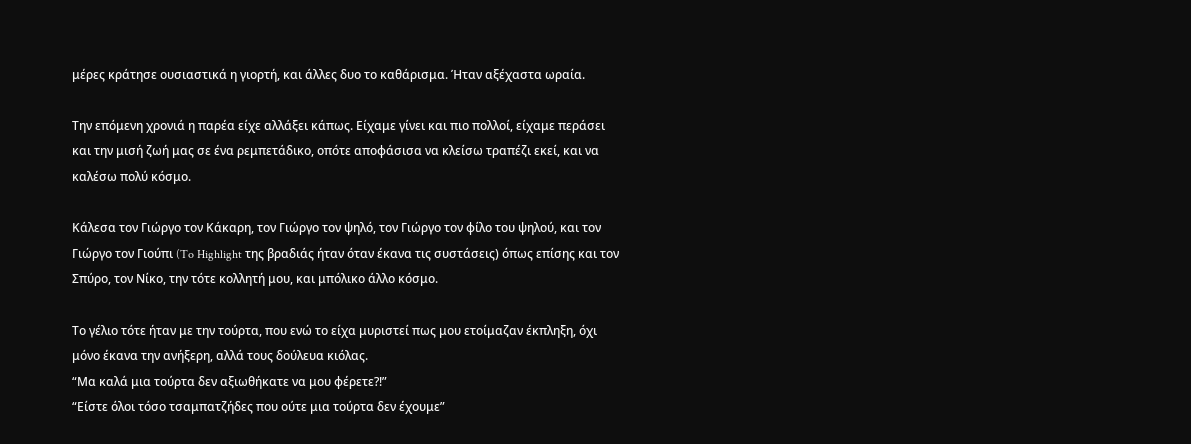μέρες κράτησε ουσιαστικά η γιορτή, και άλλες δυο το καθάρισμα. Ήταν αξέχαστα ωραία.

Την επόμενη χρονιά η παρέα είχε αλλάξει κάπως. Είχαμε γίνει και πιο πολλοί, είχαμε περάσει και την μισή ζωή μας σε ένα ρεμπετάδικο, οπότε αποφάσισα να κλείσω τραπέζι εκεί, και να καλέσω πολύ κόσμο.

Κάλεσα τον Γιώργο τον Κάκαρη, τον Γιώργο τον ψηλό, τον Γιώργο τον φίλο του ψηλού, και τον Γιώργο τον Γιούπι (To Highlight της βραδιάς ήταν όταν έκανα τις συστάσεις) όπως επίσης και τον Σπύρο, τον Νίκο, την τότε κολλητή μου, και μπόλικο άλλο κόσμο.

Το γέλιο τότε ήταν με την τούρτα, που ενώ το είχα μυριστεί πως μου ετοίμαζαν έκπληξη, όχι μόνο έκανα την ανήξερη, αλλά τους δούλευα κιόλας.
“Μα καλά μια τούρτα δεν αξιωθήκατε να μου φέρετε?!”
“Είστε όλοι τόσο τσαμπατζήδες που ούτε μια τούρτα δεν έχουμε”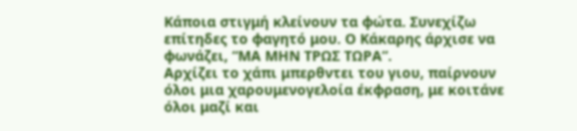Κάποια στιγμή κλείνουν τα φώτα. Συνεχίζω επίτηδες το φαγητό μου. Ο Κάκαρης άρχισε να φωνάζει, “ΜΑ ΜΗΝ ΤΡΩΣ ΤΩΡΑ”.
Αρχίζει το χάπι μπερθντει του γιου, παίρνουν όλοι μια χαρουμενογελοία έκφραση, με κοιτάνε όλοι μαζί και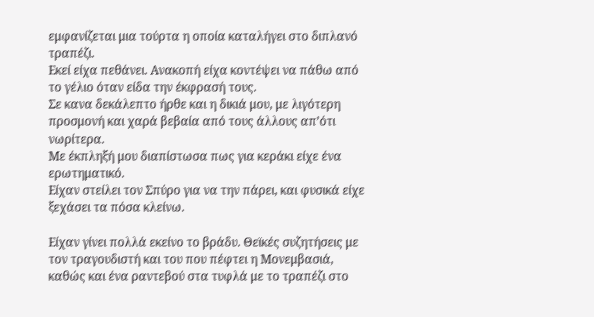εμφανίζεται μια τούρτα η οποία καταλήγει στο διπλανό τραπέζι.
Εκεί είχα πεθάνει. Ανακοπή είχα κοντέψει να πάθω από το γέλιο όταν είδα την έκφρασή τους.
Σε κανα δεκάλεπτο ήρθε και η δικιά μου, με λιγότερη προσμονή και χαρά βεβαία από τους άλλους απ’ότι νωρίτερα.
Με έκπληξή μου διαπίστωσα πως για κεράκι είχε ένα ερωτηματικό.
Είχαν στείλει τον Σπύρο για να την πάρει, και φυσικά είχε ξεχάσει τα πόσα κλείνω.

Είχαν γίνει πολλά εκείνο το βράδυ. Θεϊκές συζητήσεις με τον τραγουδιστή και του που πέφτει η Μονεμβασιά, καθώς και ένα ραντεβού στα τυφλά με το τραπέζι στο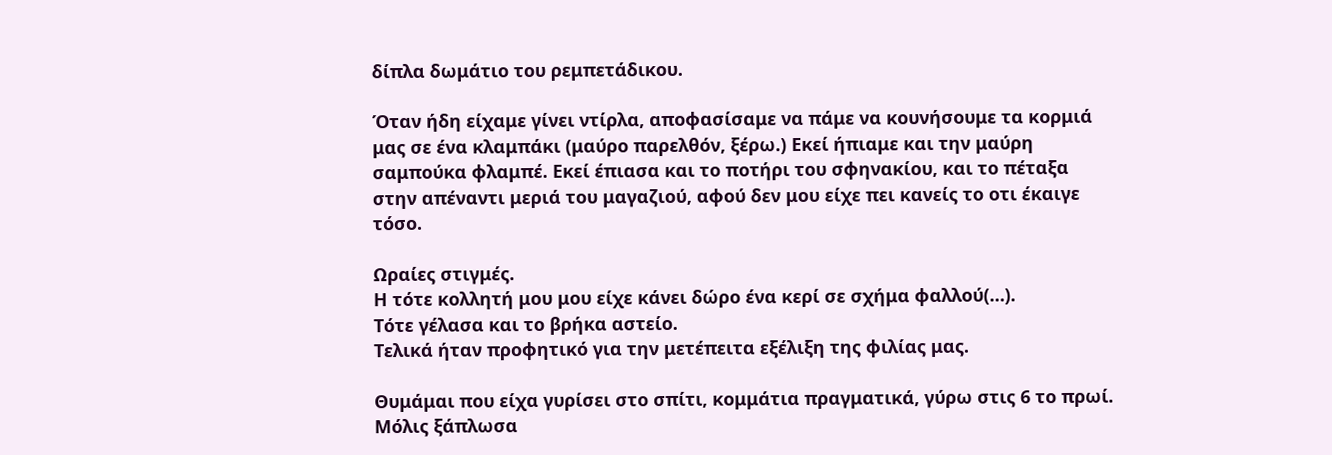δίπλα δωμάτιο του ρεμπετάδικου.

Όταν ήδη είχαμε γίνει ντίρλα, αποφασίσαμε να πάμε να κουνήσουμε τα κορμιά μας σε ένα κλαμπάκι (μαύρο παρελθόν, ξέρω.) Εκεί ήπιαμε και την μαύρη σαμπούκα φλαμπέ. Εκεί έπιασα και το ποτήρι του σφηνακίου, και το πέταξα στην απέναντι μεριά του μαγαζιού, αφού δεν μου είχε πει κανείς το οτι έκαιγε τόσο.

Ωραίες στιγμές.
Η τότε κολλητή μου μου είχε κάνει δώρο ένα κερί σε σχήμα φαλλού(…).
Τότε γέλασα και το βρήκα αστείο.
Τελικά ήταν προφητικό για την μετέπειτα εξέλιξη της φιλίας μας.

Θυμάμαι που είχα γυρίσει στο σπίτι, κομμάτια πραγματικά, γύρω στις 6 το πρωί. Μόλις ξάπλωσα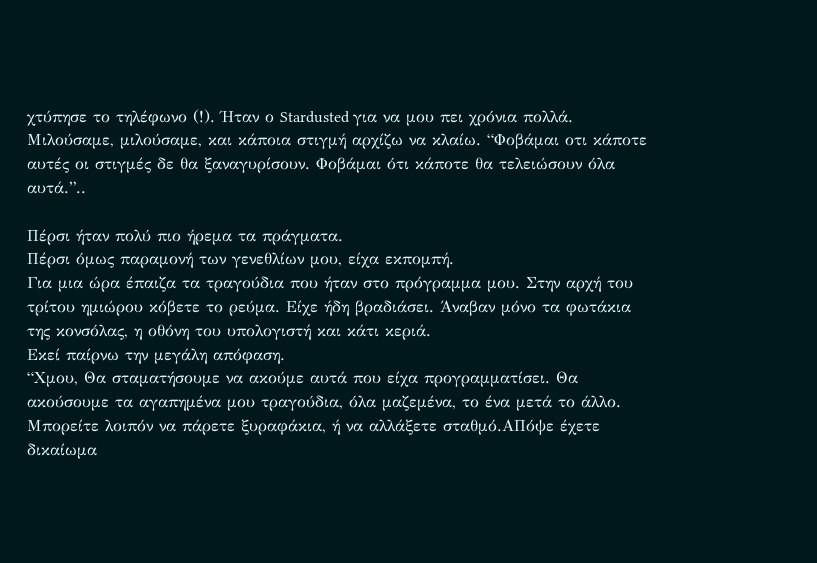χτύπησε το τηλέφωνο (!). Ήταν ο Stardusted για να μου πει χρόνια πολλά. Μιλούσαμε, μιλούσαμε, και κάποια στιγμή αρχίζω να κλαίω. “Φοβάμαι οτι κάποτε αυτές οι στιγμές δε θα ξαναγυρίσουν. Φοβάμαι ότι κάποτε θα τελειώσουν όλα αυτά.”..

Πέρσι ήταν πολύ πιο ήρεμα τα πράγματα.
Πέρσι όμως παραμονή των γενεθλίων μου, είχα εκπομπή.
Για μια ώρα έπαιζα τα τραγούδια που ήταν στο πρόγραμμα μου. Στην αρχή του τρίτου ημιώρου κόβετε το ρεύμα. Είχε ήδη βραδιάσει. Άναβαν μόνο τα φωτάκια της κονσόλας, η οθόνη του υπολογιστή και κάτι κεριά.
Εκεί παίρνω την μεγάλη απόφαση.
“Χμου, Θα σταματήσουμε να ακούμε αυτά που είχα προγραμματίσει. Θα ακούσουμε τα αγαπημένα μου τραγούδια, όλα μαζεμένα, το ένα μετά το άλλο. Μπορείτε λοιπόν να πάρετε ξυραφάκια, ή να αλλάξετε σταθμό.ΑΠόψε έχετε δικαίωμα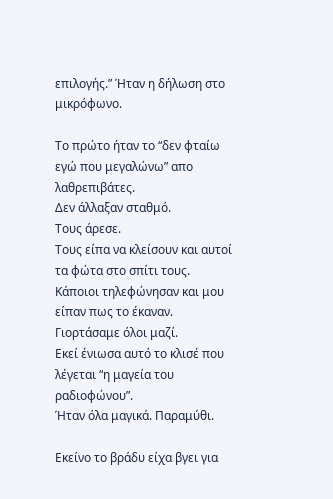επιλογής.” Ήταν η δήλωση στο μικρόφωνο.

Το πρώτο ήταν το “δεν φταίω εγώ που μεγαλώνω” απο λαθρεπιβάτες.
Δεν άλλαξαν σταθμό.
Τους άρεσε.
Τους είπα να κλείσουν και αυτοί τα φώτα στο σπίτι τους.
Κάποιοι τηλεφώνησαν και μου είπαν πως το έκαναν.
Γιορτάσαμε όλοι μαζί.
Εκεί ένιωσα αυτό το κλισέ που λέγεται “η μαγεία του ραδιοφώνου”.
Ήταν όλα μαγικά. Παραμύθι.

Εκείνο το βράδυ είχα βγει για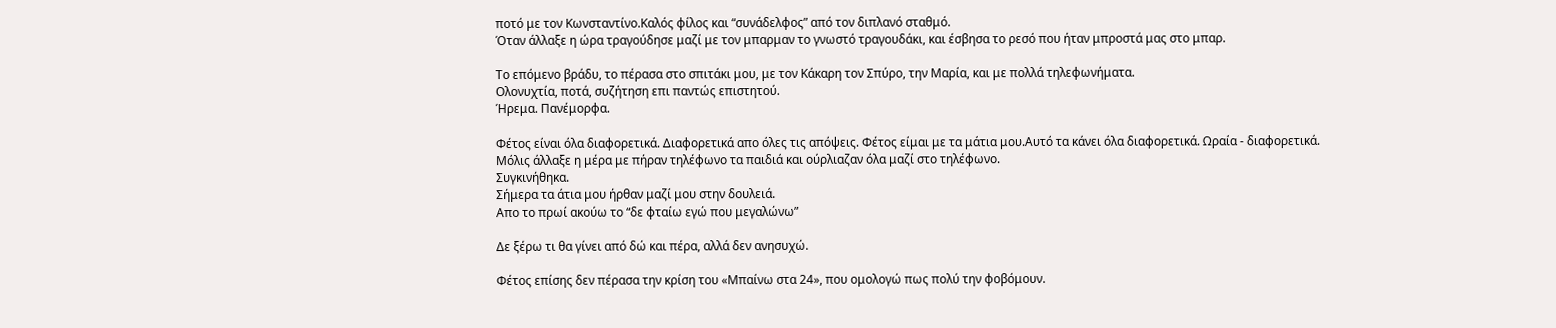ποτό με τον Κωνσταντίνο.Καλός φίλος και “συνάδελφος” από τον διπλανό σταθμό.
Όταν άλλαξε η ώρα τραγούδησε μαζί με τον μπαρμαν το γνωστό τραγουδάκι, και έσβησα το ρεσό που ήταν μπροστά μας στο μπαρ.

Το επόμενο βράδυ, το πέρασα στο σπιτάκι μου, με τον Κάκαρη τον Σπύρο, την Μαρία, και με πολλά τηλεφωνήματα.
Ολονυχτία, ποτά, συζήτηση επι παντώς επιστητού.
Ήρεμα. Πανέμορφα.

Φέτος είναι όλα διαφορετικά. Διαφορετικά απο όλες τις απόψεις. Φέτος είμαι με τα μάτια μου.Αυτό τα κάνει όλα διαφορετικά. Ωραία - διαφορετικά.
Μόλις άλλαξε η μέρα με πήραν τηλέφωνο τα παιδιά και ούρλιαζαν όλα μαζί στο τηλέφωνο.
Συγκινήθηκα.
Σήμερα τα άτια μου ήρθαν μαζί μου στην δουλειά.
Απο το πρωί ακούω το “δε φταίω εγώ που μεγαλώνω”

Δε ξέρω τι θα γίνει από δώ και πέρα, αλλά δεν ανησυχώ.

Φέτος επίσης δεν πέρασα την κρίση του «Μπαίνω στα 24», που ομολογώ πως πολύ την φοβόμουν.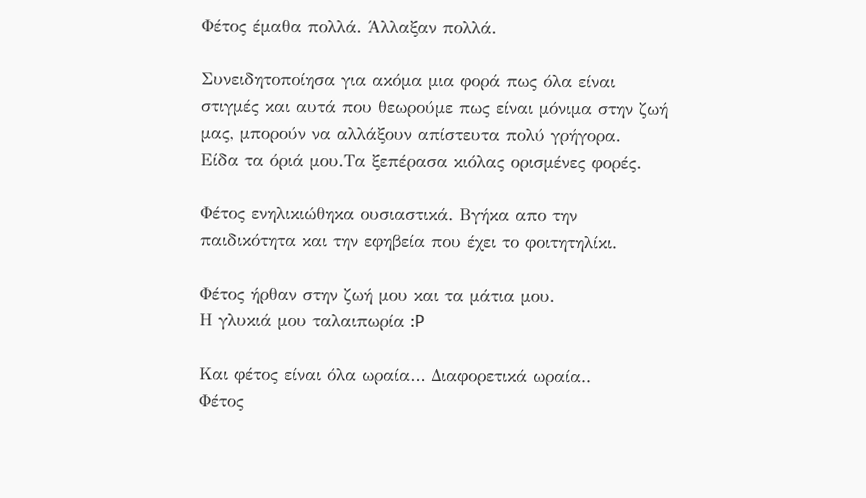Φέτος έμαθα πολλά. Άλλαξαν πολλά.

Συνειδητοποίησα για ακόμα μια φορά πως όλα είναι στιγμές και αυτά που θεωρούμε πως είναι μόνιμα στην ζωή μας, μπορούν να αλλάξουν απίστευτα πολύ γρήγορα.
Είδα τα όριά μου.Τα ξεπέρασα κιόλας ορισμένες φορές.

Φέτος ενηλικιώθηκα ουσιαστικά. Βγήκα απο την παιδικότητα και την εφηβεία που έχει το φοιτητηλίκι.

Φέτος ήρθαν στην ζωή μου και τα μάτια μου.
Η γλυκιά μου ταλαιπωρία :P

Και φέτος είναι όλα ωραία… Διαφορετικά ωραία..
Φέτος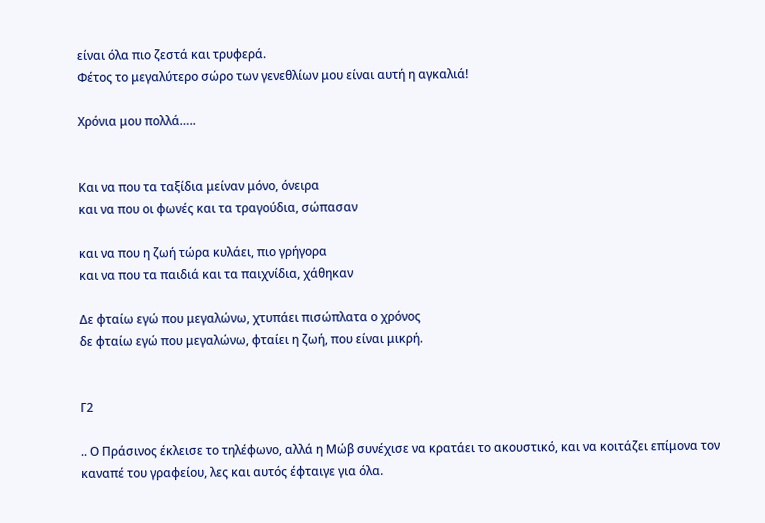είναι όλα πιο ζεστά και τρυφερά.
Φέτος το μεγαλύτερο σώρο των γενεθλίων μου είναι αυτή η αγκαλιά!

Χρόνια μου πολλά…..


Και να που τα ταξίδια μείναν μόνο, όνειρα
και να που οι φωνές και τα τραγούδια, σώπασαν

και να που η ζωή τώρα κυλάει, πιο γρήγορα
και να που τα παιδιά και τα παιχνίδια, χάθηκαν

Δε φταίω εγώ που μεγαλώνω, χτυπάει πισώπλατα ο χρόνος
δε φταίω εγώ που μεγαλώνω, φταίει η ζωή, που είναι μικρή.


Γ2

.. Ο Πράσινος έκλεισε το τηλέφωνο, αλλά η Μώβ συνέχισε να κρατάει το ακουστικό, και να κοιτάζει επίμονα τον καναπέ του γραφείου, λες και αυτός έφταιγε για όλα.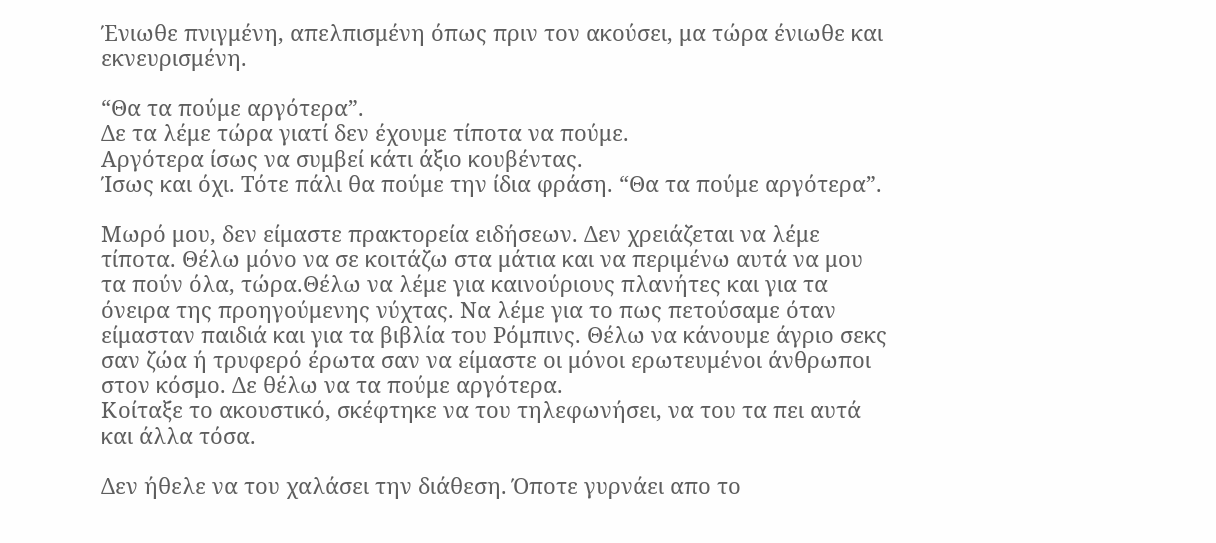Ένιωθε πνιγμένη, απελπισμένη όπως πριν τον ακούσει, μα τώρα ένιωθε και εκνευρισμένη.

“Θα τα πούμε αργότερα”.
Δε τα λέμε τώρα γιατί δεν έχουμε τίποτα να πούμε.
Αργότερα ίσως να συμβεί κάτι άξιο κουβέντας.
Ίσως και όχι. Τότε πάλι θα πούμε την ίδια φράση. “Θα τα πούμε αργότερα”.

Μωρό μου, δεν είμαστε πρακτορεία ειδήσεων. Δεν χρειάζεται να λέμε τίποτα. Θέλω μόνο να σε κοιτάζω στα μάτια και να περιμένω αυτά να μου τα πούν όλα, τώρα.Θέλω να λέμε για καινούριους πλανήτες και για τα όνειρα της προηγούμενης νύχτας. Να λέμε για το πως πετούσαμε όταν είμασταν παιδιά και για τα βιβλία του Ρόμπινς. Θέλω να κάνουμε άγριο σεκς σαν ζώα ή τρυφερό έρωτα σαν να είμαστε οι μόνοι ερωτευμένοι άνθρωποι στον κόσμο. Δε θέλω να τα πούμε αργότερα.
Κοίταξε το ακουστικό, σκέφτηκε να του τηλεφωνήσει, να του τα πει αυτά και άλλα τόσα.

Δεν ήθελε να του χαλάσει την διάθεση. Όποτε γυρνάει απο το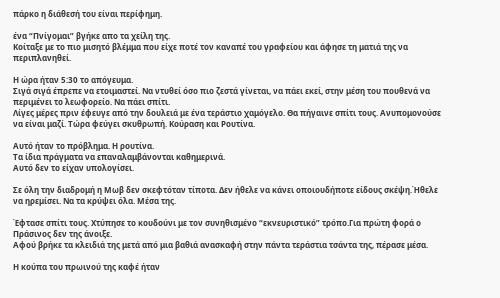πάρκο η διάθεσή του είναι περίφημη.

ένα “Πνίγομαι” βγήκε απο τα χείλη της.
Κοίταξε με το πιο μισητό βλέμμα που είχε ποτέ τον καναπέ του γραφείου και άφησε τη ματιά της να περιπλανηθεί.

Η ώρα ήταν 5:30 το απόγευμα.
Σιγά σιγά έπρεπε να ετοιμαστεί. Να ντυθεί όσο πιο ζεστά γίνεται, να πάει εκεί, στην μέση του πουθενά να περιμένει το λεωφορείο. Να πάει σπίτι.
Λίγες μέρες πριν έφευγε από την δουλειά με ένα τεράστιο χαμόγελο. Θα πήγαινε σπίτι τους. Ανυπομονούσε να είναι μαζί. Τώρα φεύγει σκυθρωπή. Κούραση και Ρουτίνα.

Αυτό ήταν το πρόβλημα. Η ρουτίνα.
Τα ίδια πράγματα να επαναλαμβάνονται καθημερινά.
Αυτό δεν το είχαν υπολογίσει.

Σε όλη την διαδρομή η Μωβ δεν σκεφτόταν τίποτα. Δεν ήθελε να κάνει οποιουδήποτε είδους σκέψη.Ήθελε να ηρεμίσει. Να τα κρύψει όλα. Μέσα της.

Έφτασε σπίτι τους. Χτύπησε το κουδούνι με τον συνηθισμένο “εκνευριστικό” τρόπο.Για πρώτη φορά ο Πράσινος δεν της άνοιξε.
Αφού βρήκε τα κλειδιά της μετά από μια βαθιά ανασκαφή στην πάντα τεράστια τσάντα της, πέρασε μέσα.

Η κούπα του πρωινού της καφέ ήταν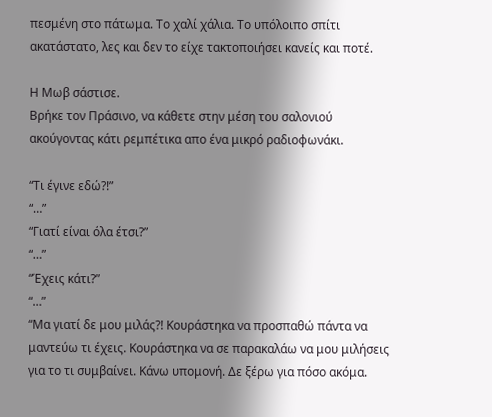πεσμένη στο πάτωμα. Το χαλί χάλια. Το υπόλοιπο σπίτι ακατάστατο, λες και δεν το είχε τακτοποιήσει κανείς και ποτέ.

Η Μωβ σάστισε.
Βρήκε τον Πράσινο, να κάθετε στην μέση του σαλονιού ακούγοντας κάτι ρεμπέτικα απο ένα μικρό ραδιοφωνάκι.

“Τι έγινε εδώ?!”
“…”
“Γιατί είναι όλα έτσι?”
“…”
“Έχεις κάτι?”
“…”
“Μα γιατί δε μου μιλάς?! Κουράστηκα να προσπαθώ πάντα να μαντεύω τι έχεις. Κουράστηκα να σε παρακαλάω να μου μιλήσεις για το τι συμβαίνει. Κάνω υπομονή. Δε ξέρω για πόσο ακόμα.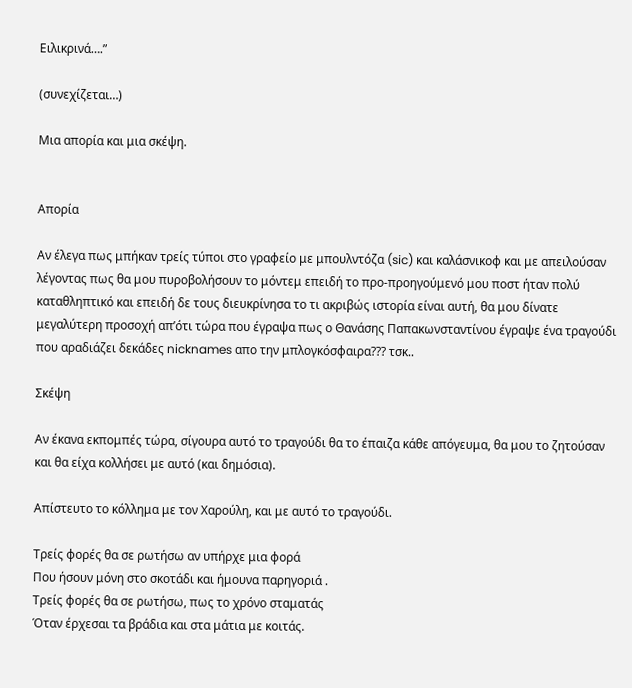Ειλικρινά….”

(συνεχίζεται…)

Μια απορία και μια σκέψη.


Απορία

Αν έλεγα πως μπήκαν τρείς τύποι στο γραφείο με μπουλντόζα (sic) και καλάσνικοφ και με απειλούσαν λέγοντας πως θα μου πυροβολήσουν το μόντεμ επειδή το προ-προηγούμενό μου ποστ ήταν πολύ καταθληπτικό και επειδή δε τους διευκρίνησα το τι ακριβώς ιστορία είναι αυτή, θα μου δίνατε μεγαλύτερη προσοχή απ’ότι τώρα που έγραψα πως ο Θανάσης Παπακωνσταντίνου έγραψε ένα τραγούδι που αραδιάζει δεκάδες nicknames απο την μπλογκόσφαιρα??? τσκ..

Σκέψη

Αν έκανα εκπομπές τώρα, σίγουρα αυτό το τραγούδι θα το έπαιζα κάθε απόγευμα, θα μου το ζητούσαν και θα είχα κολλήσει με αυτό (και δημόσια).

Απίστευτο το κόλλημα με τον Χαρούλη, και με αυτό το τραγούδι.

Τρείς φορές θα σε ρωτήσω αν υπήρχε μια φορά
Που ήσουν μόνη στο σκοτάδι και ήμουνα παρηγοριά .
Τρείς φορές θα σε ρωτήσω, πως το χρόνο σταματάς
Όταν έρχεσαι τα βράδια και στα μάτια με κοιτάς.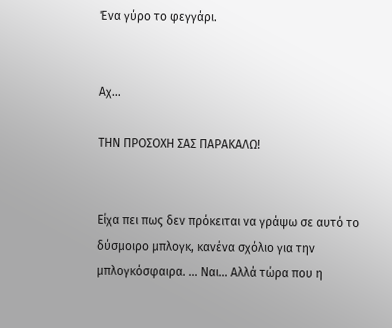Ένα γύρο το φεγγάρι.


Αχ…

ΤΗΝ ΠΡΟΣΟΧΗ ΣΑΣ ΠΑΡΑΚΑΛΩ!


Είχα πει πως δεν πρόκειται να γράψω σε αυτό το δύσμοιρο μπλογκ, κανένα σχόλιο για την μπλογκόσφαιρα. … Ναι… Αλλά τώρα που η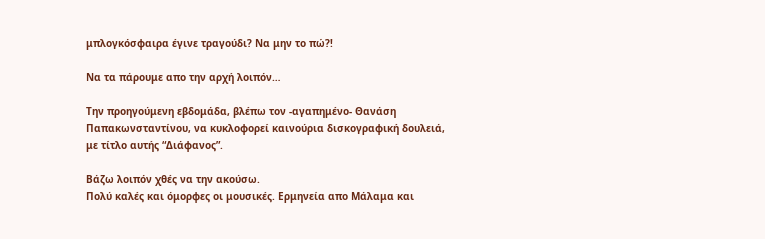μπλογκόσφαιρα έγινε τραγούδι? Να μην το πώ?!

Να τα πάρουμε απο την αρχή λοιπόν…

Την προηγούμενη εβδομάδα, βλέπω τον -αγαπημένο- Θανάση Παπακωνσταντίνου, να κυκλοφορεί καινούρια δισκογραφική δουλειά, με τίτλο αυτής “Διάφανος”.

Βάζω λοιπόν χθές να την ακούσω.
Πολύ καλές και όμορφες οι μουσικές. Ερμηνεία απο Μάλαμα και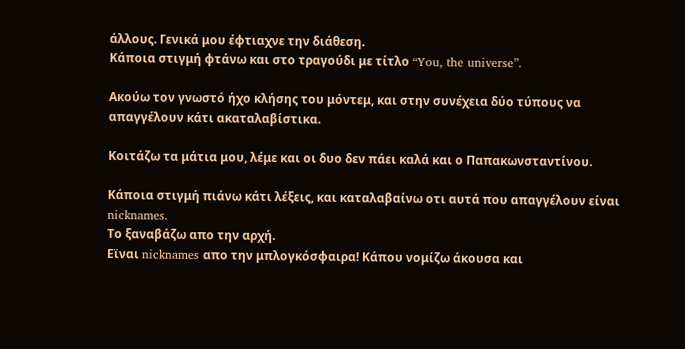άλλους. Γενικά μου έφτιαχνε την διάθεση.
Κάποια στιγμή φτάνω και στο τραγούδι με τίτλο “You, the universe”.

Ακούω τον γνωστό ήχο κλήσης του μόντεμ, και στην συνέχεια δύο τύπους να απαγγέλουν κάτι ακαταλαβίστικα.

Κοιτάζω τα μάτια μου, λέμε και οι δυο δεν πάει καλά και ο Παπακωνσταντίνου.

Κάποια στιγμή πιάνω κάτι λέξεις, και καταλαβαίνω οτι αυτά που απαγγέλουν είναι nicknames.
Το ξαναβάζω απο την αρχή.
Εϊναι nicknames απο την μπλογκόσφαιρα! Κάπου νομίζω άκουσα και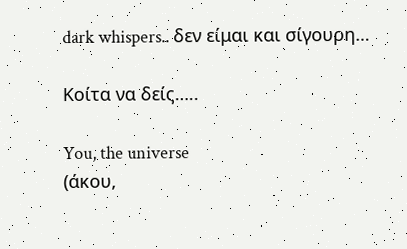dark whispers.. δεν είμαι και σίγουρη…

Κοίτα να δείς…..

You, the universe
(άκου,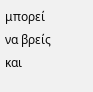μπορεί να βρείς και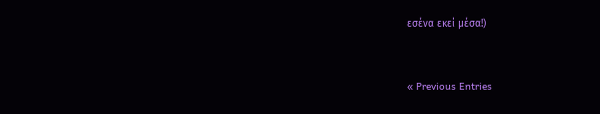εσένα εκεί μέσα!)


« Previous Entries